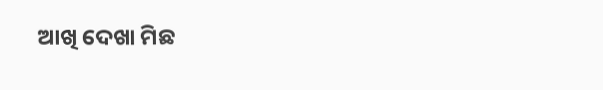ଆଖି ଦେଖା ମିଛ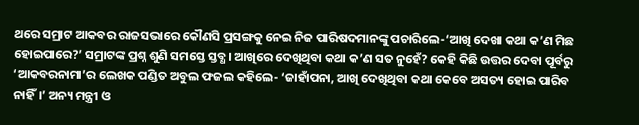ଥରେ ସମ୍ରାଟ ଆକବର ରାଜସଭାରେ କୌଣସି ପ୍ରସଙ୍ଗକୁ ନେଇ ନିଜ ପାରିଷଦମାନଙ୍କୁ ପଚାରିଲେ-‘ଆଖି ଦେଖା କଥା କ’ଣ ମିଛ ହୋଇପାରେ?’ ସମ୍ରାଟଙ୍କ ପ୍ରଶ୍ନ ଶୁଣି ସମସ୍ତେ ସ୍ତବ୍ଧ। ଆଖିରେ ଦେଖିଥିବା କଥା କ’ଣ ସତ ନୁହେଁ? କେହି କିଛି ଉତ୍ତର ଦେବା ପୂର୍ବରୁ ‘ଆକବରନାମା’ର ଲେଖକ ପଣ୍ଡିତ ଅବୁଲ ଫଜଲ କହିଲେ- ‘ଜାହାଁପନା, ଆଖି ଦେଖିଥିବା କଥା କେବେ ଅସତ୍ୟ ହୋଇ ପାରିବ ନାହିଁ।’ ଅନ୍ୟ ମନ୍ତ୍ରୀ ଓ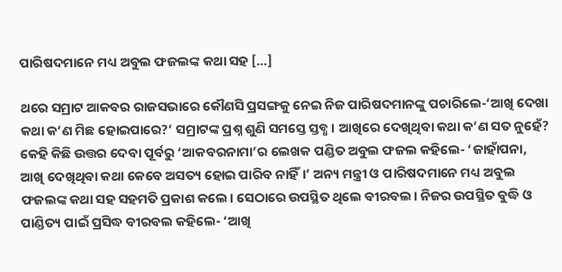ପାରିଷଦମାନେ ମଧ୍ୟ ଅବୁଲ ଫଜଲଙ୍କ କଥା ସହ […]

ଥରେ ସମ୍ରାଟ ଆକବର ରାଜସଭାରେ କୌଣସି ପ୍ରସଙ୍ଗକୁ ନେଇ ନିଜ ପାରିଷଦମାନଙ୍କୁ ପଚାରିଲେ-‘ଆଖି ଦେଖା କଥା କ’ଣ ମିଛ ହୋଇପାରେ?’ ସମ୍ରାଟଙ୍କ ପ୍ରଶ୍ନ ଶୁଣି ସମସ୍ତେ ସ୍ତବ୍ଧ। ଆଖିରେ ଦେଖିଥିବା କଥା କ’ଣ ସତ ନୁହେଁ? କେହି କିଛି ଉତ୍ତର ଦେବା ପୂର୍ବରୁ ‘ଆକବରନାମା’ର ଲେଖକ ପଣ୍ଡିତ ଅବୁଲ ଫଜଲ କହିଲେ- ‘ଜାହାଁପନା, ଆଖି ଦେଖିଥିବା କଥା କେବେ ଅସତ୍ୟ ହୋଇ ପାରିବ ନାହିଁ।’ ଅନ୍ୟ ମନ୍ତ୍ରୀ ଓ ପାରିଷଦମାନେ ମଧ୍ୟ ଅବୁଲ ଫଜଲଙ୍କ କଥା ସହ ସହମତି ପ୍ରକାଶ କଲେ। ସେଠାରେ ଉପସ୍ଥିତ ଥିଲେ ବୀରବଲ। ନିଜର ଉପସ୍ଥିତ ବୁଦ୍ଧି ଓ ପାଣ୍ଡିତ୍ୟ ପାଇଁ ପ୍ରସିଦ୍ଧ ବୀରବଲ କହିଲେ- ‘ଆଖି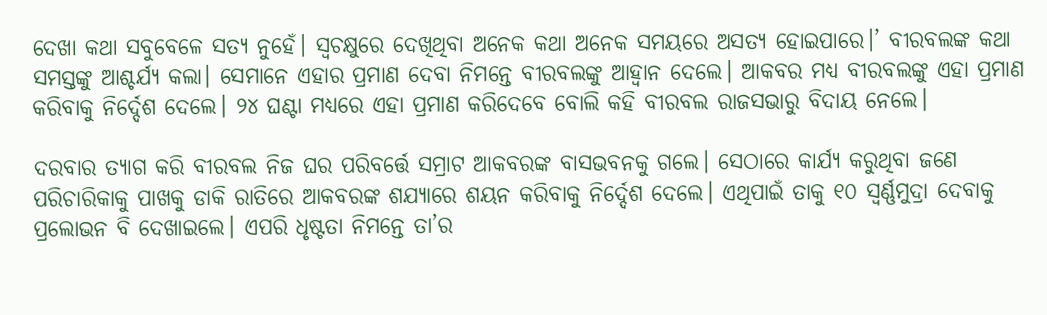ଦେଖା କଥା ସବୁବେଳେ ସତ୍ୟ ନୁହେଁ। ସ୍ୱଚକ୍ଷୁରେ ଦେଖିଥିବା ଅନେକ କଥା ଅନେକ ସମୟରେ ଅସତ୍ୟ ହୋଇପାରେ।’ ବୀରବଲଙ୍କ କଥା ସମସ୍ତଙ୍କୁ ଆଶ୍ଚର୍ଯ୍ୟ କଲା। ସେମାନେ ଏହାର ପ୍ରମାଣ ଦେବା ନିମନ୍ତେ ବୀରବଲଙ୍କୁ ଆହ୍ୱାନ ଦେଲେ। ଆକବର ମଧ୍ୟ ବୀରବଲଙ୍କୁ ଏହା ପ୍ରମାଣ କରିବାକୁ ନିର୍ଦ୍ଦେଶ ଦେଲେ। ୨୪ ଘଣ୍ଟା ମଧ୍ୟରେ ଏହା ପ୍ରମାଣ କରିଦେବେ ବୋଲି କହି ବୀରବଲ ରାଜସଭାରୁ ବିଦାୟ ନେଲେ।

ଦରବାର ତ୍ୟାଗ କରି ବୀରବଲ ନିଜ ଘର ପରିବର୍ତ୍ତେ ସମ୍ରାଟ ଆକବରଙ୍କ ବାସଭବନକୁ ଗଲେ। ସେଠାରେ କାର୍ଯ୍ୟ କରୁଥିବା ଜଣେ ପରିଚାରିକାକୁ ପାଖକୁ ଡାକି ରାତିରେ ଆକବରଙ୍କ ଶଯ୍ୟାରେ ଶୟନ କରିବାକୁ ନିର୍ଦ୍ଦେଶ ଦେଲେ। ଏଥିପାଇଁ ତାକୁ ୧୦ ସ୍ୱର୍ଣ୍ଣମୁଦ୍ରା ଦେବାକୁ ପ୍ରଲୋଭନ ବି ଦେଖାଇଲେ। ଏପରି ଧୃଷ୍ଟତା ନିମନ୍ତେ ତା’ର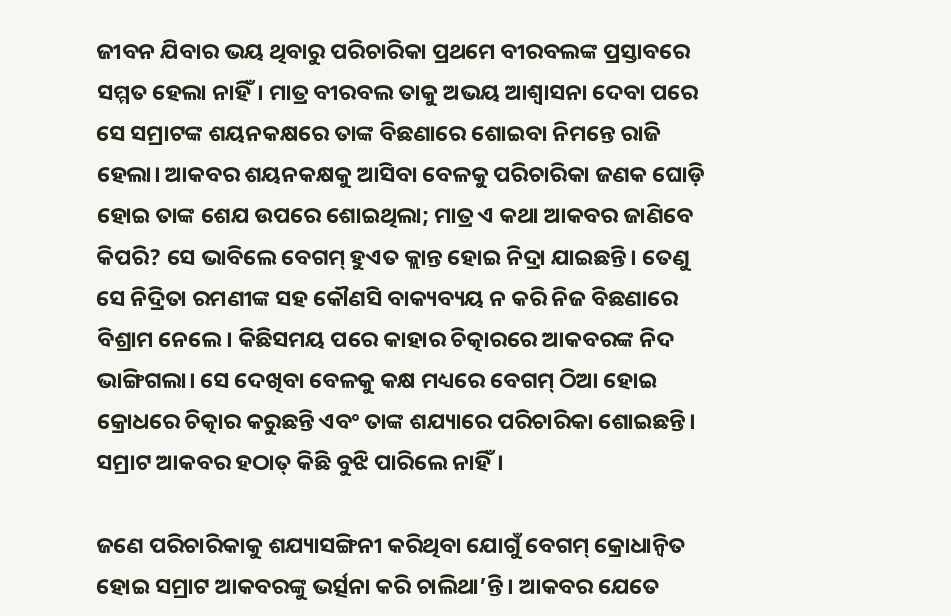ଜୀବନ ଯିବାର ଭୟ ଥିବାରୁ ପରିଚାରିକା ପ୍ରଥମେ ବୀରବଲଙ୍କ ପ୍ରସ୍ତାବରେ ସମ୍ମତ ହେଲା ନାହିଁ। ମାତ୍ର ବୀରବଲ ତାକୁ ଅଭୟ ଆଶ୍ୱାସନା ଦେବା ପରେ ସେ ସମ୍ରାଟଙ୍କ ଶୟନକକ୍ଷରେ ତାଙ୍କ ବିଛଣାରେ ଶୋଇବା ନିମନ୍ତେ ରାଜି ହେଲା। ଆକବର ଶୟନକକ୍ଷକୁ ଆସିବା ବେଳକୁ ପରିଚାରିକା ଜଣକ ଘୋଡ଼ି ହୋଇ ତାଙ୍କ ଶେଯ ଉପରେ ଶୋଇଥିଲା; ମାତ୍ର ଏ କଥା ଆକବର ଜାଣିବେ କିପରି? ସେ ଭାବିଲେ ବେଗମ୍‌‌ ହୁଏତ କ୍ଲାନ୍ତ ହୋଇ ନିଦ୍ରା ଯାଇଛନ୍ତି। ତେଣୁ ସେ ନିଦ୍ରିତା ରମଣୀଙ୍କ ସହ କୌଣସି ବାକ୍ୟବ୍ୟୟ ନ କରି ନିଜ ବିଛଣାରେ ବିଶ୍ରାମ ନେଲେ। କିଛିସମୟ ପରେ କାହାର ଚିତ୍କାରରେ ଆକବରଙ୍କ ନିଦ ଭାଙ୍ଗିଗଲା। ସେ ଦେଖିବା ବେଳକୁ କକ୍ଷ ମଧ୍ୟରେ ବେଗମ୍ ଠିଆ ହୋଇ କ୍ରୋଧରେ ଚିତ୍କାର କରୁଛନ୍ତି ଏବଂ ତାଙ୍କ ଶଯ୍ୟାରେ ପରିଚାରିକା ଶୋଇଛନ୍ତି। ସମ୍ରାଟ ଆକବର ହଠାତ୍‌‌ କିଛି ବୁଝି ପାରିଲେ ନାହିଁ।

ଜଣେ ପରିଚାରିକାକୁ ଶଯ୍ୟାସଙ୍ଗିନୀ କରିଥିବା ଯୋଗୁଁ ବେଗମ୍‌‌ କ୍ରୋଧାନ୍ୱିତ ହୋଇ ସମ୍ରାଟ ଆକବରଙ୍କୁ ଭର୍ତ୍ସନା କରି ଚାଲିଥା’ନ୍ତି। ଆକବର ଯେତେ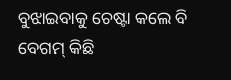ବୁଝାଇବାକୁ ଚେଷ୍ଟା କଲେ ବି ବେଗମ୍‌‌ କିଛି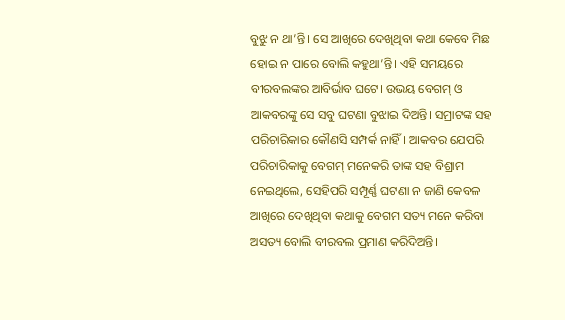ବୁଝୁ ନ ଥା’ନ୍ତି। ସେ ଆଖିରେ ଦେଖିଥିବା କଥା କେବେ ମିଛ ହୋଇ ନ ପାରେ ବୋଲି କହୁଥା’ନ୍ତି। ଏହି ସମୟରେ ବୀରବଲଙ୍କର ଆବିର୍ଭାବ ଘଟେ। ଉଭୟ ବେଗମ୍‌‌ ଓ ଆକବରଙ୍କୁ ସେ ସବୁ ଘଟଣା ବୁଝାଇ ଦିଅନ୍ତି। ସମ୍ରାଟଙ୍କ ସହ ପରିଚାରିକାର କୌଣସି ସମ୍ପର୍କ ନାହିଁ। ଆକବର ଯେପରି ପରିଚାରିକାକୁ ବେଗମ୍‌‌ ମନେକରି ତାଙ୍କ ସହ ବିଶ୍ରାମ ନେଇଥିଲେ, ସେହିପରି ସମ୍ପୂର୍ଣ୍ଣ ଘଟଣା ନ ଜାଣି କେବଳ ଆଖିରେ ଦେଖିଥିବା କଥାକୁ ବେଗମ ସତ୍ୟ ମନେ କରିବା ଅସତ୍ୟ ବୋଲି ବୀରବଲ ପ୍ରମାଣ କରିଦିଅନ୍ତି।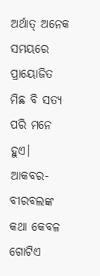ଅର୍ଥାତ୍‌‌ ଅନେକ ସମୟରେ ପ୍ରାୟୋଜିତ ମିଛ ବି ସତ୍ୟ ପରି ମନେ ହୁଏ। ଆକବର-ବୀରବଲଙ୍କ କଥା କେବଳ ଗୋଟିଏ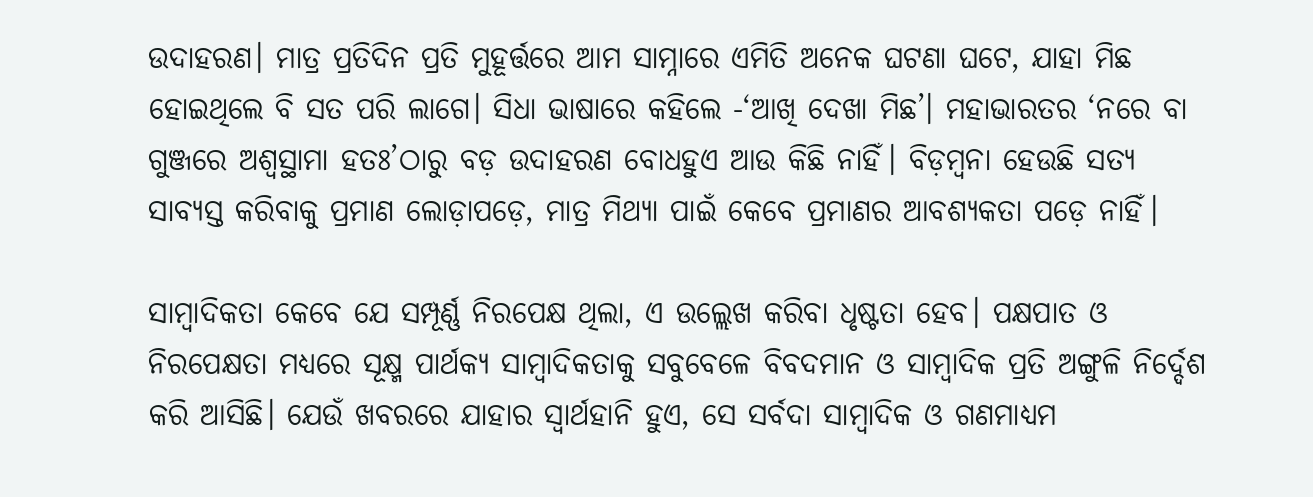ଉଦାହରଣ। ମାତ୍ର ପ୍ରତିଦିନ ପ୍ରତି ମୁହୂର୍ତ୍ତରେ ଆମ ସାମ୍ନାରେ ଏମିତି ଅନେକ ଘଟଣା ଘଟେ, ଯାହା ମିଛ ହୋଇଥିଲେ ବି ସତ ପରି ଲାଗେ। ସିଧା ଭାଷାରେ କହିଲେ -‘ଆଖି ଦେଖା ମିଛ’। ମହାଭାରତର ‘ନରେ ବା ଗୁଞ୍ଜରେ ଅଶ୍ୱସ୍ଥାମା ହତଃ’ଠାରୁ ବଡ଼ ଉଦାହରଣ ବୋଧହୁଏ ଆଉ କିଛି ନାହିଁ। ବିଡ଼ମ୍ୱନା ହେଉଛି ସତ୍ୟ ସାବ୍ୟସ୍ତ କରିବାକୁ ପ୍ରମାଣ ଲୋଡ଼ାପଡ଼େ, ମାତ୍ର ମିଥ୍ୟା ପାଇଁ କେବେ ପ୍ରମାଣର ଆବଶ୍ୟକତା ପଡ଼େ ନାହିଁ।

ସାମ୍ୱାଦିକତା କେବେ ଯେ ସମ୍ପୂର୍ଣ୍ଣ ନିରପେକ୍ଷ ଥିଲା, ଏ ଉଲ୍ଲେଖ କରିବା ଧୃଷ୍ଟତା ହେବ। ପକ୍ଷପାତ ଓ ନିରପେକ୍ଷତା ମଧ୍ୟରେ ସୂକ୍ଷ୍ମ ପାର୍ଥକ୍ୟ ସାମ୍ୱାଦିକତାକୁ ସବୁବେଳେ ବିବଦମାନ ଓ ସାମ୍ୱାଦିକ ପ୍ରତି ଅଙ୍ଗୁଳି ନିର୍ଦ୍ଦେଶ କରି ଆସିଛି। ଯେଉଁ ଖବରରେ ଯାହାର ସ୍ୱାର୍ଥହାନି ହୁଏ, ସେ ସର୍ବଦା ସାମ୍ୱାଦିକ ଓ ଗଣମାଧ୍ୟମ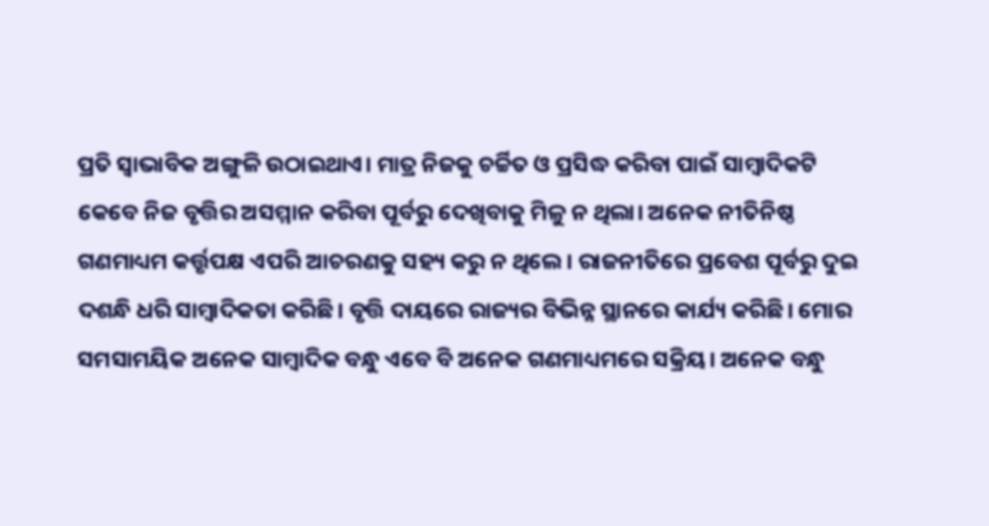ପ୍ରତି ସ୍ୱାଭାବିକ ଅଙ୍ଗୁଳି ଉଠାଇଥାଏ। ମାତ୍ର ନିଜକୁ ଚର୍ଚ୍ଚିତ ଓ ପ୍ରସିଦ୍ଧ କରିବା ପାଇଁ ସାମ୍ୱାଦିକଟି କେବେ ନିଜ ବୃତ୍ତିର ଅସମ୍ମାନ କରିବା ପୂର୍ବରୁ ଦେଖିବାକୁ ମିଳୁ ନ ଥିଲା। ଅନେକ ନୀତିନିଷ୍ଠ ଗଣମାଧ୍ୟମ କର୍ତ୍ତୃପକ୍ଷ ଏପରି ଆଚରଣକୁ ସହ୍ୟ କରୁ ନ ଥିଲେ। ରାଜନୀତିରେ ପ୍ରବେଶ ପୂର୍ବରୁ ଦୁଇ ଦଶନ୍ଧି ଧରି ସାମ୍ୱାଦିକତା କରିଛି। ବୃତ୍ତି ଦାୟରେ ରାଜ୍ୟର ବିଭିନ୍ନ ସ୍ଥାନରେ କାର୍ଯ୍ୟ କରିଛି। ମୋର ସମସାମୟିକ ଅନେକ ସାମ୍ୱାଦିକ ବନ୍ଧୁ ଏବେ ବି ଅନେକ ଗଣମାଧ୍ୟମରେ ସକ୍ରିୟ। ଅନେକ ବନ୍ଧୁ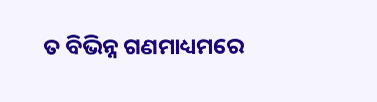ତ ବିଭିନ୍ନ ଗଣମାଧ୍ୟମରେ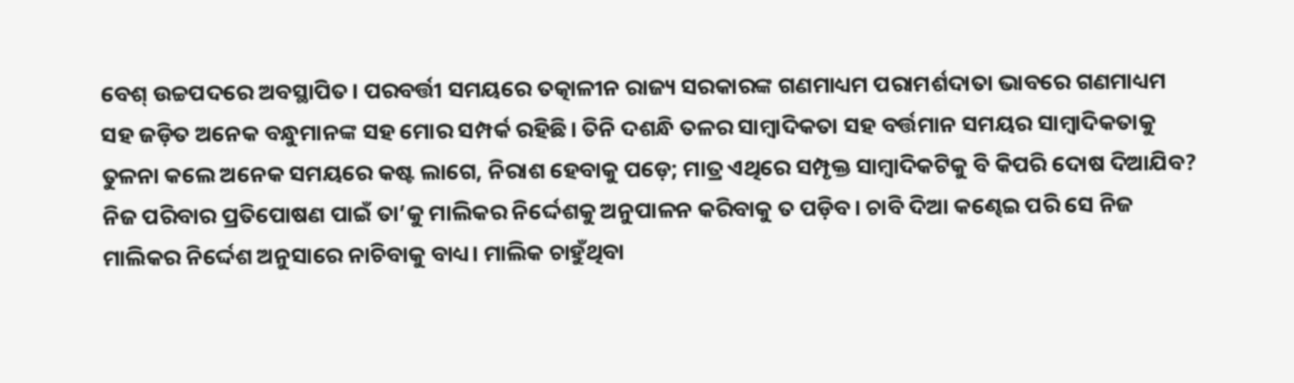ବେଶ୍‌‌ ଉଚ୍ଚପଦରେ ଅବସ୍ଥାପିତ। ପରବର୍ତ୍ତୀ ସମୟରେ ତତ୍କାଳୀନ ରାଜ୍ୟ ସରକାରଙ୍କ ଗଣମାଧ୍ୟମ ପରାମର୍ଶଦାତା ଭାବରେ ଗଣମାଧ୍ୟମ ସହ ଜଡ଼ିତ ଅନେକ ବନ୍ଧୁମାନଙ୍କ ସହ ମୋର ସମ୍ପର୍କ ରହିଛି। ତିନି ଦଶନ୍ଧି ତଳର ସାମ୍ୱାଦିକତା ସହ ବର୍ତ୍ତମାନ ସମୟର ସାମ୍ୱାଦିକତାକୁ ତୁଳନା କଲେ ଅନେକ ସମୟରେ କଷ୍ଟ ଲାଗେ, ନିରାଶ ହେବାକୁ ପଡ଼େ; ମାତ୍ର ଏଥିରେ ସମ୍ପୃକ୍ତ ସାମ୍ୱାଦିକଟିକୁ ବି କିପରି ଦୋଷ ଦିଆଯିବ? ନିଜ ପରିବାର ପ୍ରତିପୋଷଣ ପାଇଁ ତା’କୁ ମାଲିକର ନିର୍ଦ୍ଦେଶକୁ ଅନୁପାଳନ କରିବାକୁ ତ ପଡ଼ିବ। ଚାବି ଦିଆ କଣ୍ଢେଇ ପରି ସେ ନିଜ ମାଲିକର ନିର୍ଦ୍ଦେଶ ଅନୁସାରେ ନାଚିବାକୁ ବାଧ୍ୟ। ମାଲିକ ଚାହୁଁଥିବା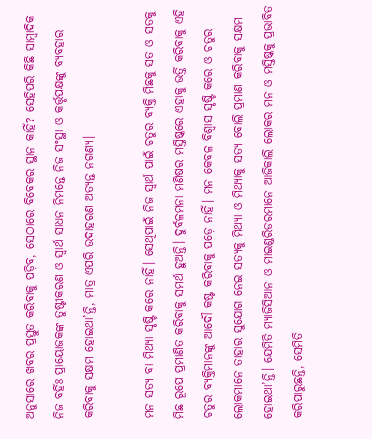ଅନୁସାରେ ଖବର ପ୍ରସ୍ତୁତ କରିବାକୁ ପଡ଼ିବ, ସେଠାରେ ବିବେକର ସ୍ଥାନ କାହିଁ? ସେହିପରି କିଛି ସାମ୍ୱାଦିକ ନିଜ ବର୍ହିଃ ପ୍ରାୟୋଜକଙ୍କ ତୁଷ୍ଟୀକରଣ ଓ ସ୍ୱାର୍ଥ ସାଧନ ନିମନ୍ତେ ନିଜ ସଂସ୍ଥା ଓ କର୍ତ୍ତୃପକ୍ଷଙ୍କୁ ବ୍ୟବହାର କରିବାକୁ ସକ୍ଷମ ହୋଇଥା’ନ୍ତି, ମାତ୍ର ଏପରି ଉଦାହରଣ ଅତ୍ୟନ୍ତ ନଗଣ୍ୟ।

ମନ ସତ୍ୟ ବା ମିଥ୍ୟା ସୃଷ୍ଟି କରେ ନାହିଁ। ସେଥିପାଇଁ ନିଜ ସ୍ୱାର୍ଥ ପାଇଁ ଚତୁର ବ୍ୟକ୍ତି ମିଛକୁ ସତ ଓ ସତକୁ ମିଛ ରୂପେ ପ୍ରମାଣିତ କରିବାକୁ ସମର୍ଥ ହୁଅନ୍ତି। ଦୁର୍ବଳମନା ମଣିଷର ମସ୍ତିଷ୍କରେ ଏହାକୁ ଭର୍ତ୍ତି କରିବାକୁ ଏହି ଚତୁର ବ୍ୟକ୍ତିମାନଙ୍କୁ ଆଦୌ କଷ୍ଟ କରିବାକୁ ପଡ଼େ ନାହିଁ। ମନ କେବଳ ବିଶ୍ୱାସ ସୃଷ୍ଟି କରେ ଓ ଚତୁର ଲୋକମାନେ ତାହାର ସୁଯୋଗ ନେଇ ସତ୍ୟକୁ ମିଥ୍ୟା ଓ ମିଥ୍ୟାକୁ ସତ୍ୟ ବୋଲି ପ୍ରମାଣ କରିବାକୁ ସକ୍ଷମ ହୋଇଥା’ନ୍ତି। ଯେମିତି ମ୍ୟାଜିସିଆନ ଓ ମାଇଣ୍ଡରିଡରମାନେ ଆଜିକାଲି ଲୋକର ମନ ଓ ମସ୍ତିଷ୍କକୁ ପ୍ରଭାବିତ କରିପାରୁଛନ୍ତି, ସେମିତି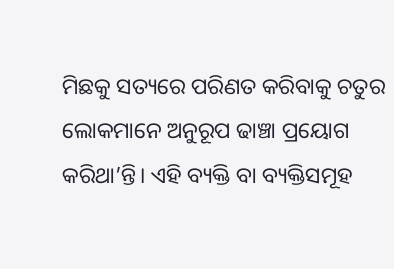ମିଛକୁ ସତ୍ୟରେ ପରିଣତ କରିବାକୁ ଚତୁର ଲୋକମାନେ ଅନୁରୂପ ଢାଞ୍ଚା ପ୍ରୟୋଗ କରିଥା’ନ୍ତି। ଏହି ବ୍ୟକ୍ତି ବା ବ୍ୟକ୍ତିସମୂହ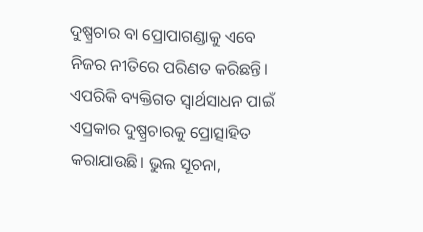ଦୁଷ୍ପ୍ରଚାର ବା ପ୍ରୋପାଗଣ୍ଡାକୁ ଏବେ ନିଜର ନୀତିରେ ପରିଣତ କରିଛନ୍ତି। ଏପରିକି ବ୍ୟକ୍ତିଗତ ସ୍ୱାର୍ଥସାଧନ ପାଇଁ ଏପ୍ରକାର ଦୁଷ୍ପ୍ରଚାରକୁ ପ୍ରୋତ୍ସାହିତ କରାଯାଉଛି। ଭୁଲ ସୂଚନା,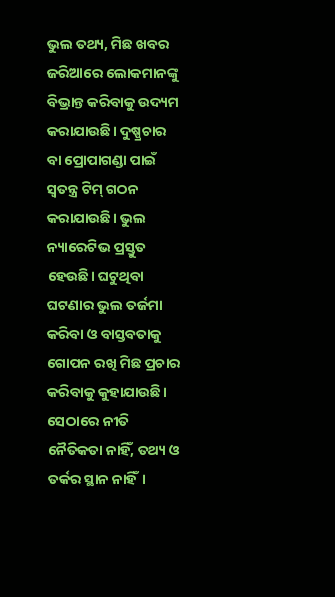ଭୁଲ ତଥ୍ୟ, ମିଛ ଖବର ଜରିଆରେ ଲୋକମାନଙ୍କୁ ବିଭ୍ରାନ୍ତ କରିବାକୁ ଉଦ୍ୟମ କରାଯାଉଛି। ଦୁଷ୍ପ୍ରଚାର ବା ପ୍ରୋପାଗଣ୍ଡା ପାଇଁ ସ୍ୱତନ୍ତ୍ର ଟିମ୍‌‌ ଗଠନ କରାଯାଉଛି। ଭୁଲ ନ୍ୟାରେଟିଭ ପ୍ରସ୍ତୁତ ହେଉଛି। ଘଟୁଥିବା ଘଟଣାର ଭୁଲ ତର୍ଜମା କରିବା ଓ ବାସ୍ତବତାକୁ ଗୋପନ ରଖି ମିଛ ପ୍ରଚାର କରିବାକୁ କୁହାଯାଉଛି। ସେଠାରେ ନୀତି ନୈତିକତା ନାହିଁ, ତଥ୍ୟ ଓ ତର୍କର ସ୍ଥାନ ନାହିଁ।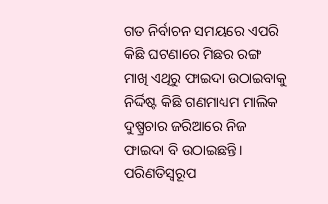ଗତ ନିର୍ବାଚନ ସମୟରେ ଏପରି କିଛି ଘଟଣାରେ ମିଛର ରଙ୍ଗ ମାଖି ଏଥିରୁ ଫାଇଦା ଉଠାଇବାକୁ ନିର୍ଦ୍ଦିଷ୍ଟ କିଛି ଗଣମାଧ୍ୟମ ମାଲିକ ଦୁଷ୍ପ୍ରଚାର ଜରିଆରେ ନିଜ ଫାଇଦା ବି ଉଠାଇଛନ୍ତି। ପରିଣତିସ୍ୱରୂପ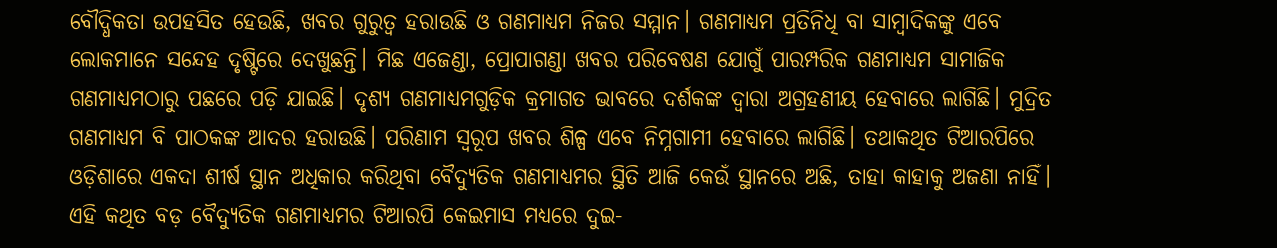ବୌଦ୍ଧିକତା ଉପହସିତ ହେଉଛି, ଖବର ଗୁରୁତ୍ୱ ହରାଉଛି ଓ ଗଣମାଧ୍ୟମ ନିଜର ସମ୍ମାନ। ଗଣମାଧ୍ୟମ ପ୍ରତିନିଧି ବା ସାମ୍ୱାଦିକଙ୍କୁ ଏବେ ଲୋକମାନେ ସନ୍ଦେହ ଦୃଷ୍ଟିରେ ଦେଖୁଛନ୍ତି। ମିଛ ଏଜେଣ୍ଡା, ପ୍ରୋପାଗଣ୍ଡା ଖବର ପରିବେଷଣ ଯୋଗୁଁ ପାରମ୍ପରିକ ଗଣମାଧ୍ୟମ ସାମାଜିକ ଗଣମାଧ୍ୟମଠାରୁ ପଛରେ ପଡ଼ି ଯାଇଛି। ଦୃଶ୍ୟ ଗଣମାଧ୍ୟମଗୁଡ଼ିକ କ୍ରମାଗତ ଭାବରେ ଦର୍ଶକଙ୍କ ଦ୍ୱାରା ଅଗ୍ରହଣୀୟ ହେବାରେ ଲାଗିଛି। ମୁଦ୍ରିତ ଗଣମାଧ୍ୟମ ବି ପାଠକଙ୍କ ଆଦର ହରାଉଛି। ପରିଣାମ ସ୍ୱରୂପ ଖବର ଶିଳ୍ପ ଏବେ ନିମ୍ନଗାମୀ ହେବାରେ ଲାଗିଛି। ତଥାକଥିତ ଟିଆରପିରେ ଓଡ଼ିଶାରେ ଏକଦା ଶୀର୍ଷ ସ୍ଥାନ ଅଧିକାର କରିଥିବା ବୈଦ୍ୟୁତିକ ଗଣମାଧ୍ୟମର ସ୍ଥିତି ଆଜି କେଉଁ ସ୍ଥାନରେ ଅଛି, ତାହା କାହାକୁ ଅଜଣା ନାହିଁ। ଏହି କଥିତ ବଡ଼ ବୈଦ୍ୟୁତିକ ଗଣମାଧ୍ୟମର ଟିଆରପି କେଇମାସ ମଧ୍ୟରେ ଦୁଇ-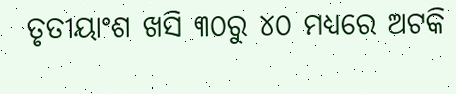ତୃତୀୟାଂଶ ଖସି ୩୦ରୁ ୪୦ ମଧ୍ୟରେ ଅଟକି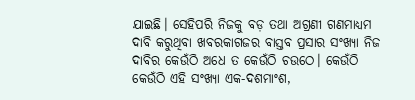ଯାଇଛି। ସେହିପରି ନିଜକୁ ବଡ଼ ତଥା ଅଗ୍ରଣୀ ଗଣମାଧ୍ୟମ ଦାବି କରୁଥିବା ଖବରକାଗଜର ବାସ୍ତବ ପ୍ରସାର ସଂଖ୍ୟା ନିଜ ଦାବିର କେଉଁଠି ଅଧେ ତ କେଉଁଠି ଚଉଠେ। କେଉଁଠି କେଉଁଠି ଏହି ସଂଖ୍ୟା ଏକ-ଦଶମାଂଶ,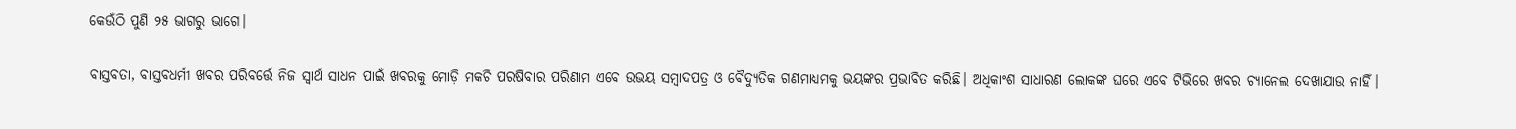କେଉଁଠି ପୁଣି ୨୫ ଭାଗରୁ ଭାଗେ।

ବାସ୍ତବତା, ବାସ୍ତବଧର୍ମୀ ଖବର ପରିବର୍ତ୍ତେ ନିଜ ସ୍ୱାର୍ଥ ସାଧନ ପାଇଁ ଖବରକୁ ମୋଡ଼ି ମକଚି ପରଷିବାର ପରିଣାମ ଏବେ ଉଭୟ ସମ୍ୱାଦପତ୍ର ଓ ବୈଦ୍ୟୁତିକ ଗଣମାଧ୍ୟମକୁ ଭୟଙ୍କର ପ୍ରଭାବିତ କରିଛି। ଅଧିକାଂଶ ସାଧାରଣ ଲୋକଙ୍କ ଘରେ ଏବେ ଟିଭିରେ ଖବର ଚ୍ୟାନେଲ ଦେଖାଯାଉ ନାହିଁ।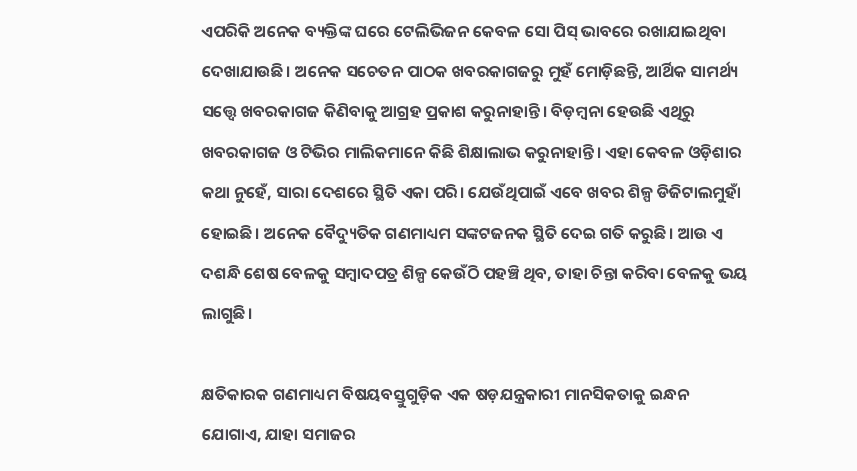ଏପରିକି ଅନେକ ବ୍ୟକ୍ତିଙ୍କ ଘରେ ଟେଲିଭିଜନ କେବଳ ସୋ ପିସ୍‌‌ ଭାବରେ ରଖାଯାଇଥିବା ଦେଖାଯାଉଛି। ଅନେକ ସଚେତନ ପାଠକ ଖବରକାଗଜରୁ ମୁହଁ ମୋଡ଼ିଛନ୍ତି, ଆର୍ଥିକ ସାମର୍ଥ୍ୟ ସତ୍ତ୍ବେ ଖବରକାଗଜ କିଣିବାକୁ ଆଗ୍ରହ ପ୍ରକାଶ କରୁନାହାନ୍ତି। ବିଡ଼ମ୍ୱନା ହେଉଛି ଏଥିରୁ ଖବରକାଗଜ ଓ ଟିଭିର ମାଲିକମାନେ କିଛି ଶିକ୍ଷାଲାଭ କରୁନାହାନ୍ତି। ଏହା କେବଳ ଓଡ଼ିଶାର କଥା ନୁହେଁ, ସାରା ଦେଶରେ ସ୍ଥିତି ଏକା ପରି। ଯେଉଁଥିପାଇଁ ଏବେ ଖବର ଶିଳ୍ପ ଡିଜିଟାଲମୁହାଁ ହୋଇଛି। ଅନେକ ବୈଦ୍ୟୁତିକ ଗଣମାଧ୍ୟମ ସଙ୍କଟଜନକ ସ୍ଥିତି ଦେଇ ଗତି କରୁଛି। ଆଉ ଏ ଦଶନ୍ଧି ଶେଷ ବେଳକୁ ସମ୍ୱାଦପତ୍ର ଶିଳ୍ପ କେଉଁଠି ପହଞ୍ଚି ଥିବ, ତାହା ଚିନ୍ତା କରିବା ବେଳକୁ ଭୟ ଲାଗୁଛି।

କ୍ଷତିକାରକ ଗଣମାଧ୍ୟମ ବିଷୟବସ୍ତୁଗୁଡ଼ିକ ଏକ ଷଡ଼ଯନ୍ତ୍ରକାରୀ ମାନସିକତାକୁ ଇନ୍ଧନ ଯୋଗାଏ, ଯାହା ସମାଜର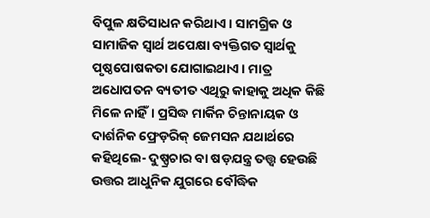ବିପୁଳ କ୍ଷତିସାଧନ କରିଥାଏ। ସାମଗ୍ରିକ ଓ ସାମାଜିକ ସ୍ୱାର୍ଥ ଅପେକ୍ଷା ବ୍ୟକ୍ତିଗତ ସ୍ୱାର୍ଥକୁ ପୃଷ୍ଠପୋଷକତା ଯୋଗାଇଥାଏ। ମାତ୍ର ଅଧୋପତନ ବ୍ୟତୀତ ଏଥିରୁ କାହାକୁ ଅଧିକ କିଛି ମିଳେ ନାହିଁ। ପ୍ରସିଦ୍ଧ ମାର୍କିନ ଚିନ୍ତାନାୟକ ଓ ଦାର୍ଶନିକ ଫ୍ରେଡ଼ରିକ୍‌‌ ଜେମସନ ଯଥାର୍ଥରେ କହିଥିଲେ- ଦୁଷ୍ପ୍ରଚାର ବା ଷଡ଼ଯନ୍ତ୍ର ତତ୍ତ୍ୱ ହେଉଛି ଉତ୍ତର ଆଧୁନିକ ଯୁଗରେ ବୌଦ୍ଧିକ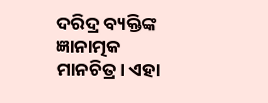ଦରିଦ୍ର ବ୍ୟକ୍ତିଙ୍କ ଜ୍ଞାନାତ୍ମକ ମାନଚିତ୍ର। ଏହା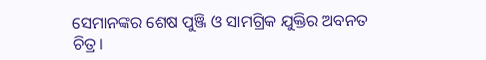ସେମାନଙ୍କର ଶେଷ ପୁଞ୍ଜି ଓ ସାମଗ୍ରିକ ଯୁକ୍ତିର ଅବନତ ଚିତ୍ର।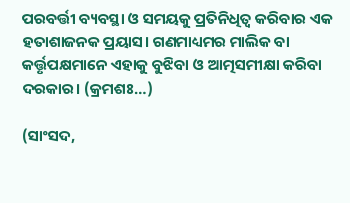ପରବର୍ତ୍ତୀ ବ୍ୟବସ୍ଥା ଓ ସମୟକୁ ପ୍ରତିନିଧିତ୍ୱ କରିବାର ଏକ ହତାଶାଜନକ ପ୍ରୟାସ। ଗଣମାଧ୍ୟମର ମାଲିକ ବା କର୍ତ୍ତୃପକ୍ଷମାନେ ଏହାକୁ ବୁଝିବା ଓ ଆତ୍ମସମୀକ୍ଷା କରିବା ଦରକାର। (କ୍ରମଶଃ…)

(ସାଂସଦ,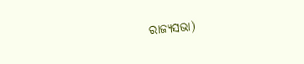ରାଜ୍ୟସଭା)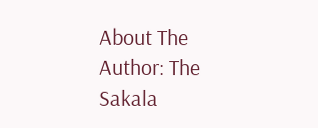About The Author: The Sakala